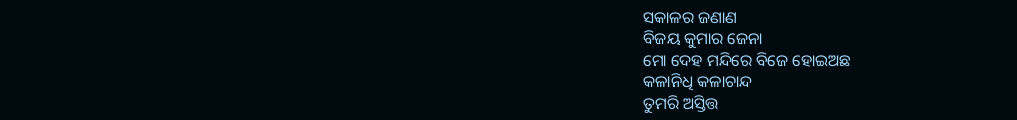ସକାଳର ଜଣାଣ
ବିଜୟ କୁମାର ଜେନା
ମୋ ଦେହ ମନ୍ଦିରେ ବିଜେ ହୋଇଅଛ
କଳାନିଧି କଳାଚାନ୍ଦ
ତୁମରି ଅସ୍ତିତ୍ତ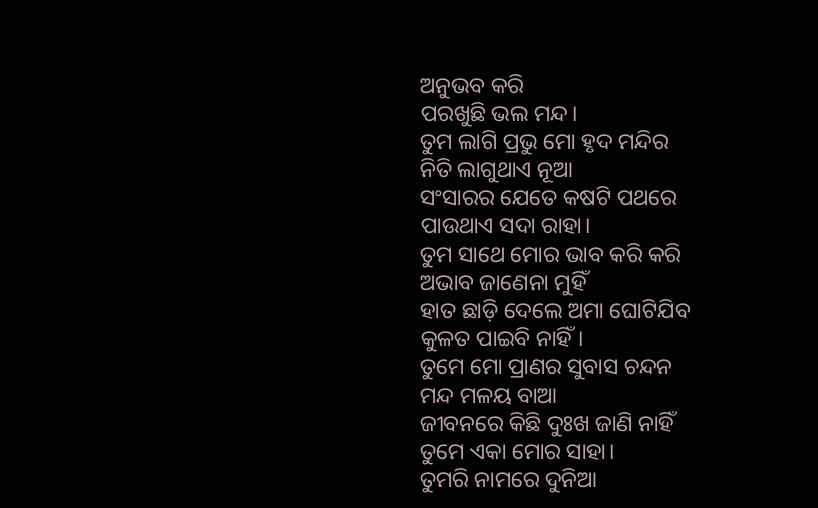ଅନୁଭବ କରି
ପରଖୁଛି ଭଲ ମନ୍ଦ।
ତୁମ ଲାଗି ପ୍ରଭୁ ମୋ ହୃଦ ମନ୍ଦିର
ନିତି ଲାଗୁଥାଏ ନୂଆ
ସଂସାରର ଯେତେ କଷଟି ପଥରେ
ପାଉଥାଏ ସଦା ରାହା।
ତୁମ ସାଥେ ମୋର ଭାବ କରି କରି
ଅଭାବ ଜାଣେନା ମୁହିଁ
ହାତ ଛାଡ଼ି ଦେଲେ ଅମା ଘୋଟିଯିବ
କୁଳତ ପାଇବି ନାହିଁ।
ତୁମେ ମୋ ପ୍ରାଣର ସୁବାସ ଚନ୍ଦନ
ମନ୍ଦ ମଳୟ ବାଆ
ଜୀବନରେ କିଛି ଦୁଃଖ ଜାଣି ନାହିଁ
ତୁମେ ଏକା ମୋର ସାହା।
ତୁମରି ନାମରେ ଦୁନିଆ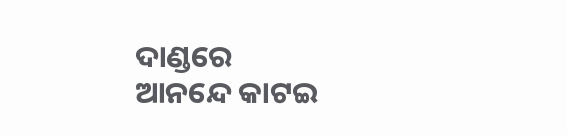ଦାଣ୍ଡରେ
ଆନନ୍ଦେ କାଟଇ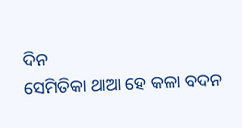ଦିନ
ସେମିତିକା ଥାଆ ହେ କଳା ବଦନ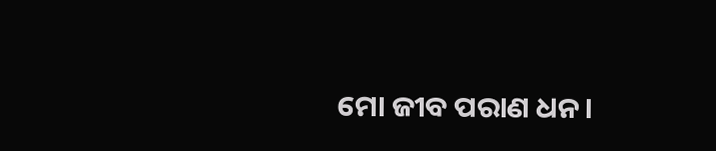ମୋ ଜୀବ ପରାଣ ଧନ।